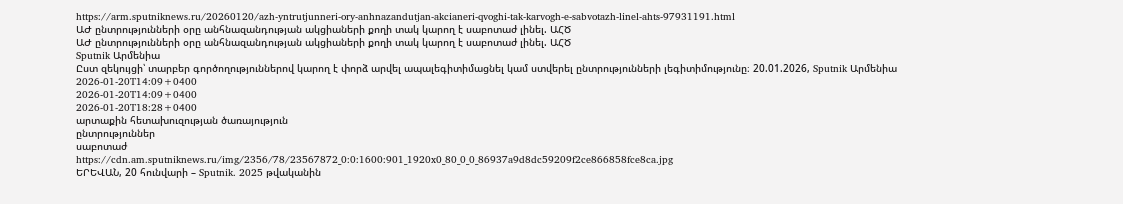https://arm.sputniknews.ru/20260120/azh-yntrutjunneri-ory-anhnazandutjan-akcianeri-qvoghi-tak-karvogh-e-sabvotazh-linel-ahts-97931191.html
ԱԺ ընտրությունների օրը անհնազանդության ակցիաների քողի տակ կարող է սաբոտաժ լինել. ԱՀԾ
ԱԺ ընտրությունների օրը անհնազանդության ակցիաների քողի տակ կարող է սաբոտաժ լինել. ԱՀԾ
Sputnik Արմենիա
Ըստ զեկույցի՝ տարբեր գործողություններով կարող է փորձ արվել ապալեգիտիմացնել կամ ստվերել ընտրությունների լեգիտիմությունը։ 20.01.2026, Sputnik Արմենիա
2026-01-20T14:09+0400
2026-01-20T14:09+0400
2026-01-20T18:28+0400
արտաքին հետախուզության ծառայություն
ընտրություններ
սաբոտաժ
https://cdn.am.sputniknews.ru/img/2356/78/23567872_0:0:1600:901_1920x0_80_0_0_86937a9d8dc59209f2ce866858fce8ca.jpg
ԵՐԵՎԱՆ, 20 հունվարի – Sputnik․ 2025 թվականին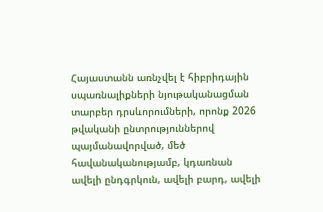Հայաստանն առնչվել է հիբրիդային սպառնալիքների նյութականացման տարբեր դրսևորումների, որոնք 2026 թվականի ընտրություններով պայմանավորված, մեծ հավանականությամբ, կդառնան ավելի ընդգրկուն, ավելի բարդ, ավելի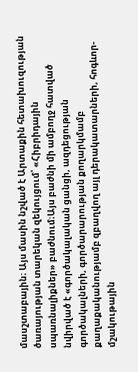մասշտաբային։ Այս մասին նշված է Արտաքին հետախուզության ծառայության տարեկան զեկույցում՝ «Հիբրիդային սպառնալիքներ» բաժնում։Այս բաժնի մի ամբողջ հատված նվիրված է «գործակալական ցանցի, ազդեցության գործակալների, գործարարության քողարկմամբ քաղաքականությամբ զբաղվող այլ դերակատարների, հոգևոր-մշակութային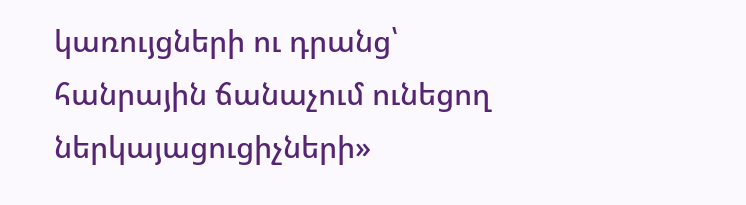կառույցների ու դրանց՝ հանրային ճանաչում ունեցող ներկայացուցիչների»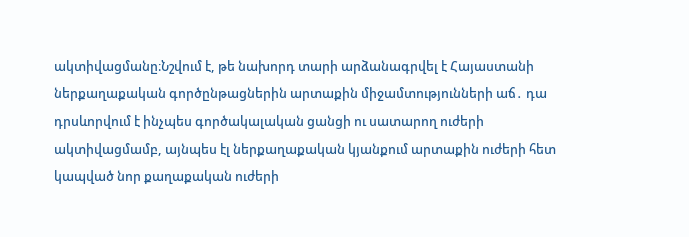ակտիվացմանը։Նշվում է, թե նախորդ տարի արձանագրվել է Հայաստանի ներքաղաքական գործընթացներին արտաքին միջամտությունների աճ․ դա դրսևորվում է ինչպես գործակալական ցանցի ու սատարող ուժերի ակտիվացմամբ, այնպես էլ ներքաղաքական կյանքում արտաքին ուժերի հետ կապված նոր քաղաքական ուժերի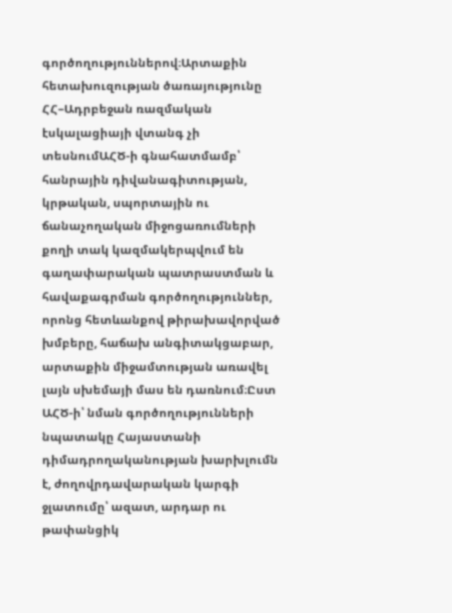գործողություններով։Արտաքին հետախուզության ծառայությունը ՀՀ–Ադրբեջան ռազմական էսկալացիայի վտանգ չի տեսնումԱՀԾ-ի գնահատմամբ՝ հանրային դիվանագիտության, կրթական, սպորտային ու ճանաչողական միջոցառումների քողի տակ կազմակերպվում են գաղափարական պատրաստման և հավաքագրման գործողություններ, որոնց հետևանքով թիրախավորված խմբերը, հաճախ անգիտակցաբար, արտաքին միջամտության առավել լայն սխեմայի մաս են դառնում։Ըստ ԱՀԾ-ի՝ նման գործողությունների նպատակը Հայաստանի դիմադրողականության խարխլումն է, ժողովրդավարական կարգի ջլատումը՝ ազատ, արդար ու թափանցիկ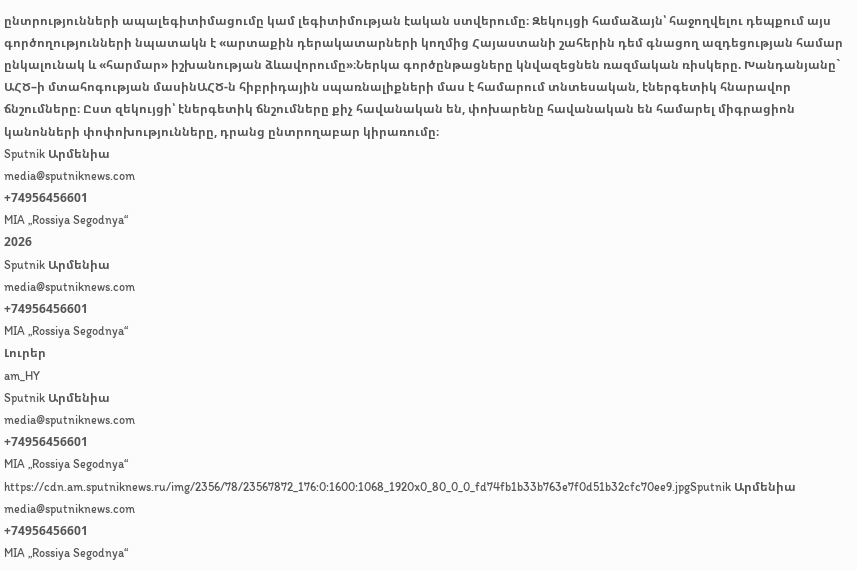ընտրությունների ապալեգիտիմացումը կամ լեգիտիմության էական ստվերումը։ Զեկույցի համաձայն՝ հաջողվելու դեպքում այս գործողությունների նպատակն է «արտաքին դերակատարների կողմից Հայաստանի շահերին դեմ գնացող ազդեցության համար ընկալունակ և «հարմար» իշխանության ձևավորումը»։Ներկա գործընթացները կնվազեցնեն ռազմական ռիսկերը. Խանդանյանը` ԱՀԾ–ի մտահոգության մասինԱՀԾ-ն հիբրիդային սպառնալիքների մաս է համարում տնտեսական, էներգետիկ հնարավոր ճնշումները։ Ըստ զեկույցի՝ էներգետիկ ճնշումները քիչ հավանական են, փոխարենը հավանական են համարել միգրացիոն կանոնների փոփոխությունները, դրանց ընտրողաբար կիրառումը։
Sputnik Արմենիա
media@sputniknews.com
+74956456601
MIA „Rossiya Segodnya“
2026
Sputnik Արմենիա
media@sputniknews.com
+74956456601
MIA „Rossiya Segodnya“
Լուրեր
am_HY
Sputnik Արմենիա
media@sputniknews.com
+74956456601
MIA „Rossiya Segodnya“
https://cdn.am.sputniknews.ru/img/2356/78/23567872_176:0:1600:1068_1920x0_80_0_0_fd74fb1b33b763e7f0d51b32cfc70ee9.jpgSputnik Արմենիա
media@sputniknews.com
+74956456601
MIA „Rossiya Segodnya“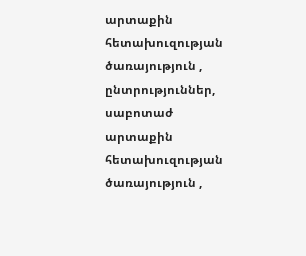արտաքին հետախուզության ծառայություն , ընտրություններ, սաբոտաժ
արտաքին հետախուզության ծառայություն ,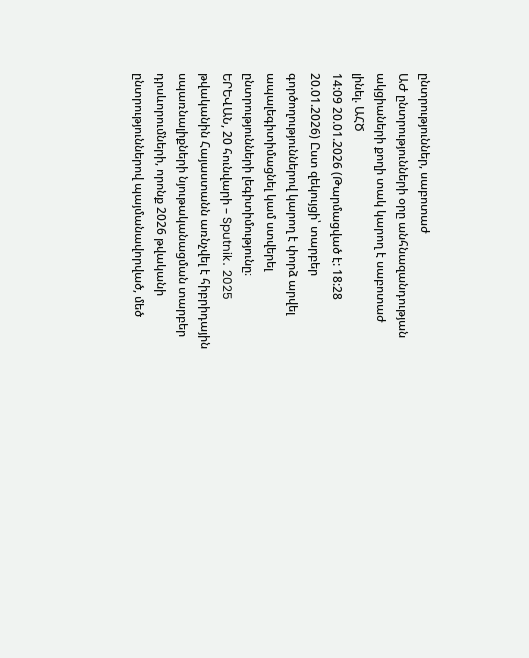ընտրություններ, սաբոտաժ
ԱԺ ընտրությունների օրը անհնազանդության ակցիաների քողի տակ կարող է սաբոտաժ լինել. ԱՀԾ
14:09 20.01.2026 (Թարմացված է: 18:28 20.01.2026) Ըստ զեկույցի՝ տարբեր գործողություններով կարող է փորձ արվել ապալեգիտիմացնել կամ ստվերել ընտրությունների լեգիտիմությունը։
ԵՐԵՎԱՆ, 20 հունվարի – Sputnik․ 2025 թվականին Հայաստանն առնչվել է հիբրիդային սպառնալիքների նյութականացման տարբեր դրսևորումների, որոնք 2026 թվականի ընտրություններով պայմանավորված, մեծ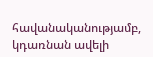հավանականությամբ, կդառնան ավելի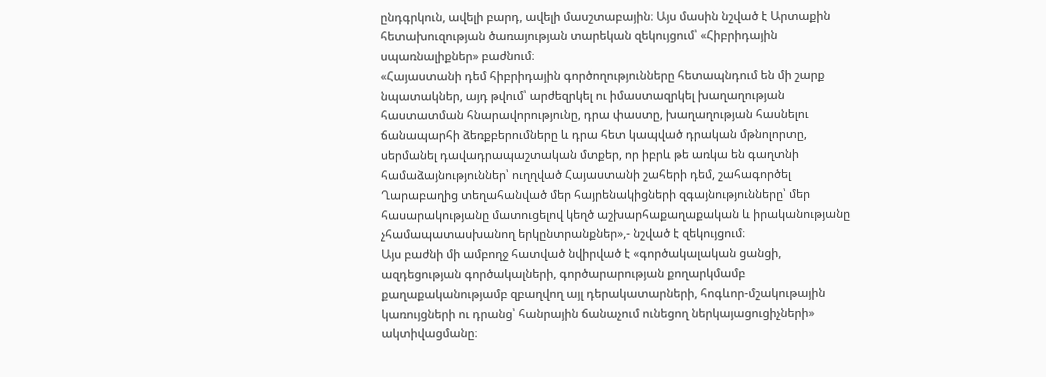ընդգրկուն, ավելի բարդ, ավելի մասշտաբային։ Այս մասին նշված է Արտաքին հետախուզության ծառայության տարեկան զեկույցում՝ «Հիբրիդային սպառնալիքներ» բաժնում։
«Հայաստանի դեմ հիբրիդային գործողությունները հետապնդում են մի շարք նպատակներ, այդ թվում՝ արժեզրկել ու իմաստազրկել խաղաղության հաստատման հնարավորությունը, դրա փաստը, խաղաղության հասնելու ճանապարհի ձեռքբերումները և դրա հետ կապված դրական մթնոլորտը, սերմանել դավադրապաշտական մտքեր, որ իբրև թե առկա են գաղտնի համաձայնություններ՝ ուղղված Հայաստանի շահերի դեմ, շահագործել Ղարաբաղից տեղահանված մեր հայրենակիցների զգայնությունները՝ մեր հասարակությանը մատուցելով կեղծ աշխարհաքաղաքական և իրականությանը չհամապատասխանող երկընտրանքներ»,- նշված է զեկույցում։
Այս բաժնի մի ամբողջ հատված նվիրված է «գործակալական ցանցի, ազդեցության գործակալների, գործարարության քողարկմամբ քաղաքականությամբ զբաղվող այլ դերակատարների, հոգևոր-մշակութային կառույցների ու դրանց՝ հանրային ճանաչում ունեցող ներկայացուցիչների» ակտիվացմանը։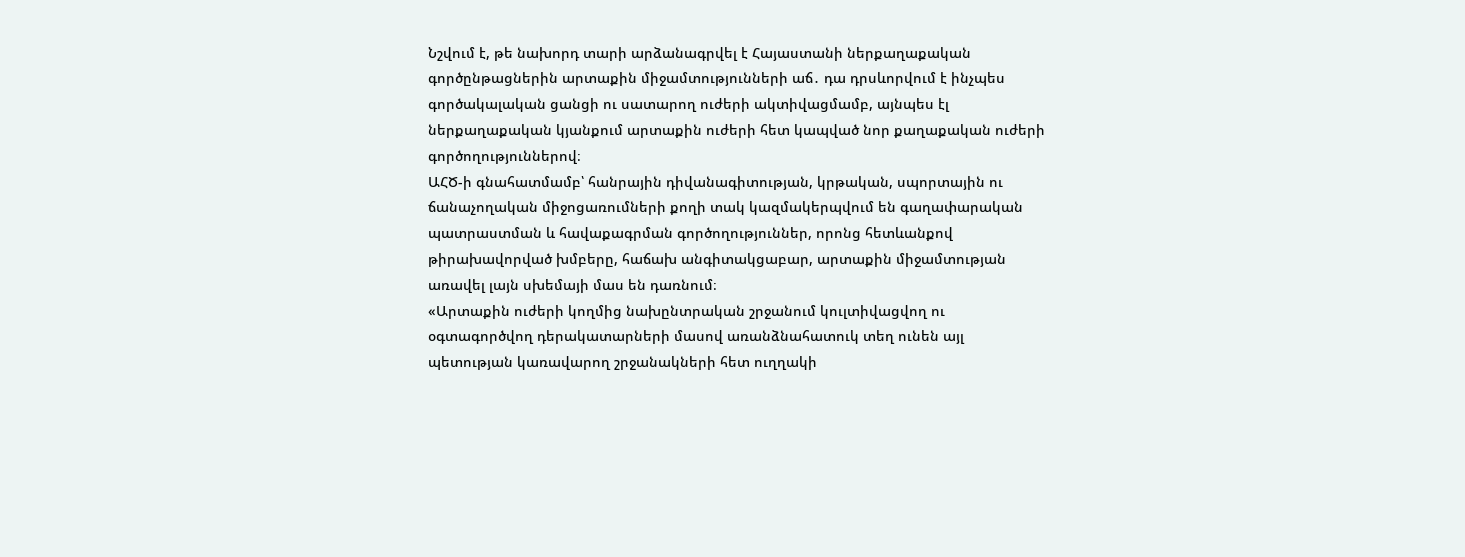Նշվում է, թե նախորդ տարի արձանագրվել է Հայաստանի ներքաղաքական գործընթացներին արտաքին միջամտությունների աճ․ դա դրսևորվում է ինչպես գործակալական ցանցի ու սատարող ուժերի ակտիվացմամբ, այնպես էլ ներքաղաքական կյանքում արտաքին ուժերի հետ կապված նոր քաղաքական ուժերի գործողություններով։
ԱՀԾ-ի գնահատմամբ՝ հանրային դիվանագիտության, կրթական, սպորտային ու ճանաչողական միջոցառումների քողի տակ կազմակերպվում են գաղափարական պատրաստման և հավաքագրման գործողություններ, որոնց հետևանքով թիրախավորված խմբերը, հաճախ անգիտակցաբար, արտաքին միջամտության առավել լայն սխեմայի մաս են դառնում։
«Արտաքին ուժերի կողմից նախընտրական շրջանում կուլտիվացվող ու օգտագործվող դերակատարների մասով առանձնահատուկ տեղ ունեն այլ պետության կառավարող շրջանակների հետ ուղղակի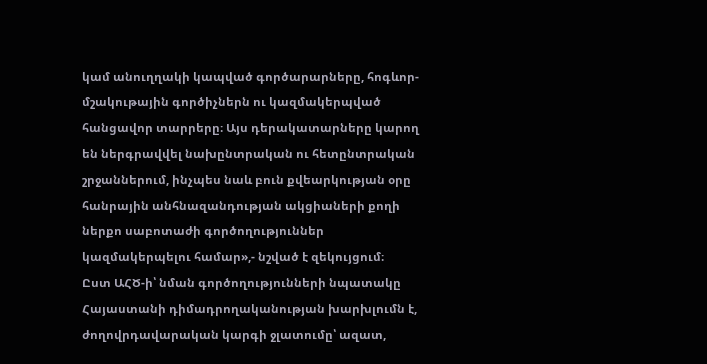կամ անուղղակի կապված գործարարները, հոգևոր-մշակութային գործիչներն ու կազմակերպված հանցավոր տարրերը։ Այս դերակատարները կարող են ներգրավվել նախընտրական ու հետընտրական շրջաններում, ինչպես նաև բուն քվեարկության օրը հանրային անհնազանդության ակցիաների քողի ներքո սաբոտաժի գործողություններ կազմակերպելու համար»,- նշված է զեկույցում։
Ըստ ԱՀԾ-ի՝ նման գործողությունների նպատակը Հայաստանի դիմադրողականության խարխլումն է, ժողովրդավարական կարգի ջլատումը՝ ազատ,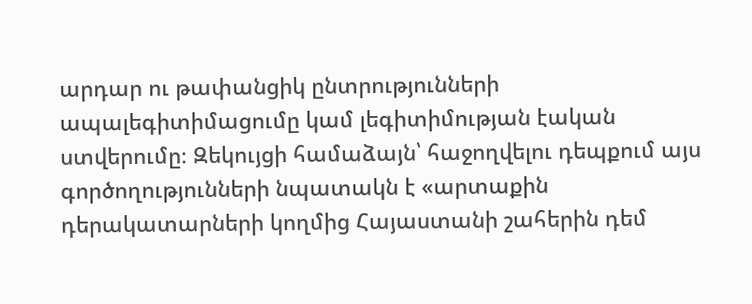արդար ու թափանցիկ ընտրությունների ապալեգիտիմացումը կամ լեգիտիմության էական ստվերումը։ Զեկույցի համաձայն՝ հաջողվելու դեպքում այս գործողությունների նպատակն է «արտաքին դերակատարների կողմից Հայաստանի շահերին դեմ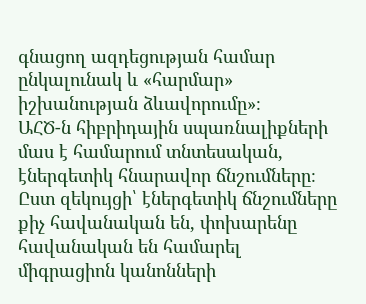գնացող ազդեցության համար ընկալունակ և «հարմար» իշխանության ձևավորումը»։
ԱՀԾ-ն հիբրիդային սպառնալիքների մաս է համարում տնտեսական, էներգետիկ հնարավոր ճնշումները։ Ըստ զեկույցի՝ էներգետիկ ճնշումները քիչ հավանական են, փոխարենը հավանական են համարել միգրացիոն կանոնների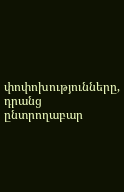փոփոխությունները, դրանց ընտրողաբար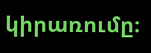կիրառումը։